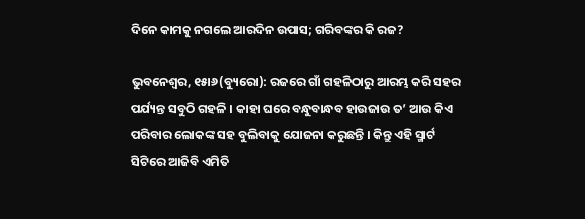ଦିନେ କାମକୁ ନଗଲେ ଆରଦିନ ଉପାସ; ଗରିବଙ୍କର କି ରଜ?

ଭୁବନେଶ୍ୱର, ୧୫ା୬(ବ୍ୟୁରୋ): ରଜରେ ଗାଁ ଗହଳିଠାରୁ ଆରମ୍ଭ କରି ସହର ପର୍ଯ୍ୟନ୍ତ ସବୁଠି ଗହଳି । କାହା ଘରେ ବନ୍ଧୁବାନ୍ଧବ ହାଉଜାଉ ତ’ ଆଉ କିଏ ପରିବାର ଲୋକଙ୍କ ସହ ବୁଲିବାକୁ ଯୋଜନା କରୁଛନ୍ତି । କିନ୍ତୁ ଏହି ସ୍ମାର୍ଟ ସିଟିରେ ଆଜିବି ଏମିତି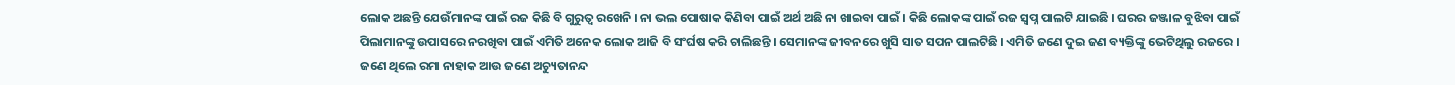ଲୋକ ଅଛନ୍ତି ଯେଉଁମାନଙ୍କ ପାଇଁ ରଜ କିଛି ବି ଗୁରୁତ୍ୱ ରଖେନି । ନା ଭଲ ପୋଷାକ କିଣିବା ପାଇଁ ଅର୍ଥ ଅଛି ନା ଖାଇବା ପାଇଁ । କିଛି ଲୋକଙ୍କ ପାଇଁ ରଜ ସ୍ୱପ୍ନ ପାଲଟି ଯାଇଛି । ଘରର ଜଞ୍ଜାଳ ବୁଝିବା ପାଇଁ ପିଲାମାନଙ୍କୁ ଉପାସରେ ନରଖିବା ପାଇଁ ଏମିତି ଅନେକ ଲୋକ ଆଜି ବି ସଂର୍ଘଷ କରି ଚାଲିଛନ୍ତି । ସେମାନଙ୍କ ଜୀବନରେ ଖୁସି ସାତ ସପନ ପାଲଟିଛି । ଏମିତି ଜଣେ ଦୁଇ ଜଣ ବ୍ୟକ୍ତିଙ୍କୁ ଭେଟିଥିଲୁ ରଜରେ । ଜଣେ ଥିଲେ ରମା ନାହାକ ଆଉ ଜଣେ ଅଚ୍ୟୁତାନନ୍ଦ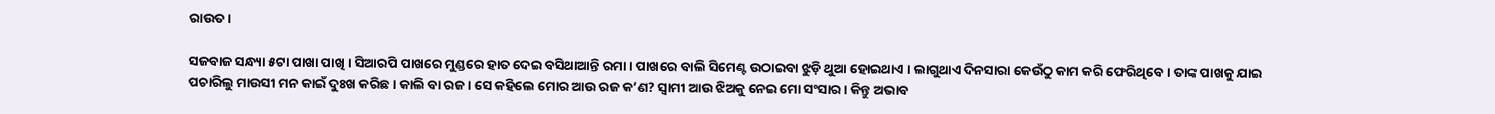ରାଉତ ।

ସଜବାଜ ସନ୍ଧ୍ୟା ୫ଟା ପାଖା ପାଖି । ସିଆରପି ପାଖରେ ମୁଣ୍ଡରେ ହାତ ଦେଇ ବସିଥାଆନ୍ତି ରମା । ପାଖରେ ବାଲି ସିମେଣ୍ଟ ଉଠାଇବା ଝୁଡ଼ି ଥୁଆ ହୋଇଥାଏ । ଲାଗୁଥାଏ ଦିନସାରା କେଉଁଠୁ କାମ କରି ଫେରିଥିବେ । ତାଙ୍କ ପାଖକୁ ଯାଇ ପଚାରିଲୁ ମାଉସୀ ମନ କାଇଁ ଦୁଃଖ କରିଛ । କାଲି ବା ରଜ । ସେ କହିଲେ ମୋର ଆଉ ରଜ କ’ଣ? ସ୍ୱାମୀ ଆଉ ଝିଅକୁ ନେଇ ମୋ ସଂସାର । କିନ୍ତୁ ଅଭାବ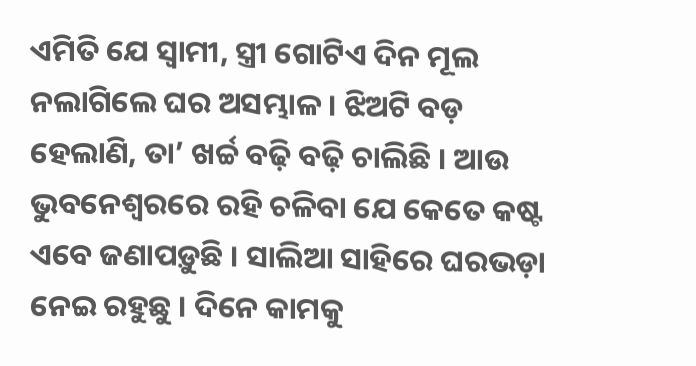ଏମିତି ଯେ ସ୍ୱାମୀ, ସ୍ତ୍ରୀ ଗୋଟିଏ ଦିନ ମୂଲ ନଲାଗିଲେ ଘର ଅସମ୍ଭାଳ । ଝିଅଟି ବଡ଼ ହେଲାଣି, ତା’ ଖର୍ଚ୍ଚ ବଢ଼ି ବଢ଼ି ଚାଲିଛି । ଆଉ ଭୁବନେଶ୍ୱରରେ ରହି ଚଳିବା ଯେ କେତେ କଷ୍ଟ ଏବେ ଜଣାପଡ଼ୁଛି । ସାଲିଆ ସାହିରେ ଘରଭଡ଼ା ନେଇ ରହୁଛୁ । ଦିନେ କାମକୁ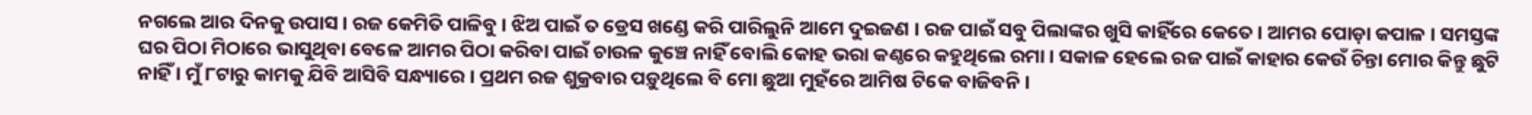ନଗଲେ ଆର ଦିନକୁ ଉପାସ । ରଜ କେମିତି ପାଳିବୁ । ଝିଅ ପାଇଁ ତ ଡ୍ରେସ ଖଣ୍ଡେ କରି ପାରିଲୁନି ଆମେ ଦୁଇଜଣ । ରଜ ପାଇଁ ସବୁ ପିଲାଙ୍କର ଖୁସି କାହିଁରେ କେତେ । ଆମର ପୋଡ଼ା କପାଳ । ସମସ୍ତଙ୍କ ଘର ପିଠା ମିଠାରେ ଭାସୁଥିବା ବେଳେ ଆମର ପିଠା କରିବା ପାଇଁ ଚାଉଳ କୁଞ୍ଚେ ନାହିଁ ବୋଲି କୋହ ଭରା କଣ୍ଠରେ କହୁଥିଲେ ରମା । ସକାଳ ହେଲେ ରଜ ପାଇଁ କାହାର କେଉଁ ଚିନ୍ତା ମୋର କିନ୍ତୁ ଛୁଟି ନାହିଁ । ମୁଁ ୮ଟାରୁ କାମକୁ ଯିବି ଆସିବି ସନ୍ଧ୍ୟାରେ । ପ୍ରଥମ ରଜ ଶୁକ୍ରବାର ପଡ଼ୁଥିଲେ ବି ମୋ ଛୁଆ ମୁହଁରେ ଆମିଷ ଟିକେ ବାଜିବନି ।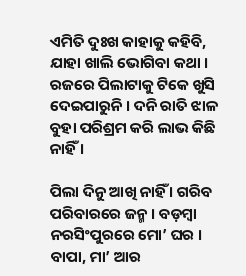ଏମିତି ଦୁଃଖ କାହାକୁ କହିବି, ଯାହା ଖାଲି ଭୋଗିବା କଥା । ରଜରେ ପିଲାଟାକୁ ଟିକେ ଖୁସି ଦେଇପାରୁନି । ଦନି ରାତି ଝାଳ ବୁହା ପରିଶ୍ରମ କରି ଲାଭ କିଛି ନାହିଁ ।

ପିଲା ଦିନୁ ଆଖି ନାହିଁ । ଗରିବ ପରିବାରରେ ଜନ୍ମ । ବଡ଼ମ୍ବା ନରସିଂପୁରରେ ମୋ’ ଘର । ବାପା, ମା’ ଆର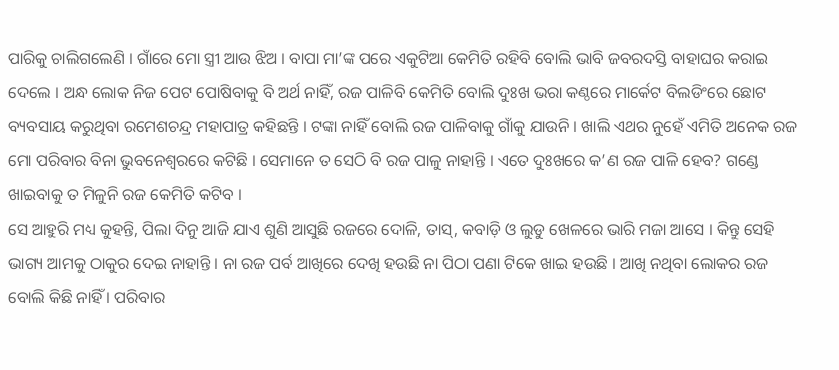ପାରିକୁ ଚାଲିଗଲେଣି । ଗାଁରେ ମୋ ସ୍ତ୍ରୀ ଆଉ ଝିଅ । ବାପା ମା’ଙ୍କ ପରେ ଏକୁଟିଆ କେମିତି ରହିବି ବୋଲି ଭାବି ଜବରଦସ୍ତି ବାହାଘର କରାଇ ଦେଲେ । ଅନ୍ଧ ଲୋକ ନିଜ ପେଟ ପୋଷିବାକୁ ବି ଅର୍ଥ ନାହିଁ, ରଜ ପାଳିବି କେମିତି ବୋଲି ଦୁଃଖ ଭରା କଣ୍ଠରେ ମାର୍କେଟ ବିଲଡିଂରେ ଛୋଟ ବ୍ୟବସାୟ କରୁଥିବା ରମେଶଚନ୍ଦ୍ର ମହାପାତ୍ର କହିଛନ୍ତି । ଟଙ୍କା ନାହିଁ ବୋଲି ରଜ ପାଳିବାକୁ ଗାଁକୁ ଯାଉନି । ଖାଲି ଏଥର ନୁହେଁ ଏମିତି ଅନେକ ରଜ ମୋ ପରିବାର ବିନା ଭୁବନେଶ୍ୱରରେ କଟିଛି । ସେମାନେ ତ ସେଠି ବି ରଜ ପାଳୁ ନାହାନ୍ତି । ଏତେ ଦୁଃଖରେ କ’ଣ ରଜ ପାଳି ହେବ? ଗଣ୍ଡେ ଖାଇବାକୁ ତ ମିଳୁନି ରଜ କେମିତି କଟିବ ।
ସେ ଆହୁରି ମଧ୍ୟ କୁହନ୍ତି, ପିଲା ଦିନୁ ଆଜି ଯାଏ ଶୁଣି ଆସୁଛି ରଜରେ ଦୋଳି, ତାସ୍, କବାଡ଼ି ଓ ଲୁଡୁ ଖେଳରେ ଭାରି ମଜା ଆସେ । କିନ୍ତୁ ସେହି ଭାଗ୍ୟ ଆମକୁ ଠାକୁର ଦେଇ ନାହାନ୍ତି । ନା ରଜ ପର୍ବ ଆଖିରେ ଦେଖି ହଉଛି ନା ପିଠା ପଣା ଟିକେ ଖାଇ ହଉଛି । ଆଖି ନଥିବା ଲୋକର ରଜ ବୋଲି କିଛି ନାହିଁ । ପରିବାର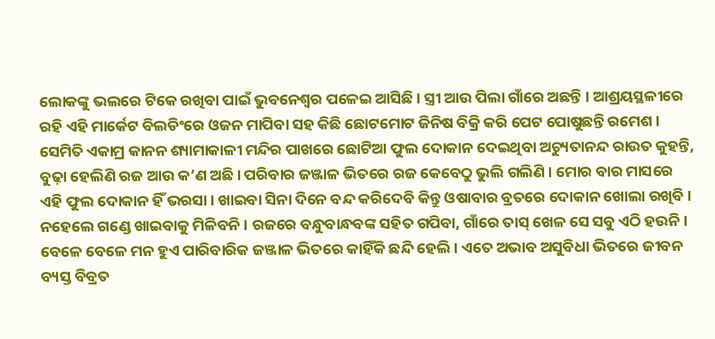ଲୋକଙ୍କୁ ଭଲରେ ଟିକେ ରଖିବା ପାଇଁ ଭୁବନେଶ୍ୱର ପଳେଇ ଆସିଛି । ସ୍ତ୍ରୀ ଆଉ ପିଲା ଗାଁରେ ଅଛନ୍ତି । ଆଶ୍ରୟସ୍ଥଳୀରେ ରହି ଏହି ମାର୍କେଟ ବିଲଡିଂରେ ଓଜନ ମାପିବା ସହ କିଛି ଛୋଟମୋଟ ଜିନିଷ ବିକ୍ରି କରି ପେଟ ପୋଷୁଛନ୍ତି ରମେଶ ।
ସେମିତି ଏକାମ୍ର କାନନ ଶ୍ୟାମାକାଳୀ ମନ୍ଦିର ପାଖରେ ଛୋଟିଆ ଫୁଲ ଦୋକାନ ଦେଇଥିବା ଅଚ୍ୟୁତାନନ୍ଦ ରାଉତ କୁହନ୍ତି, ବୁଢ଼ା ହେଲିଣି ରଜ ଆଉ କ’ଣ ଅଛି । ପରିବାର ଜଞ୍ଜାଳ ଭିତରେ ରଜ କେବେଠୁ ଭୁଲି ଗଲିଣି । ମୋର ବାର ମାସରେ ଏହି ଫୁଲ ଦୋକାନ ହିଁ ଭରସା । ଖାଇବା ସିନା ଦିନେ ବନ୍ଦ କରିଦେବି କିନ୍ତୁ ଓଷାବାର ବ୍ରତରେ ଦୋକାନ ଖୋଲା ରଖିବି । ନହେଲେ ଗଣ୍ଡେ ଖାଇବାକୁ ମିଳିବନି । ରଜରେ ବନ୍ଧୁବାନ୍ଧବଙ୍କ ସହିତ ଗପିବା, ଗାଁରେ ତାସ୍ ଖେଳ ସେ ସବୁ ଏଠି ହଉନି । ବେଳେ ବେଳେ ମନ ହୁଏ ପାରିବାରିକ ଜଞ୍ଜାଳ ଭିତରେ କାହିଁକି ଛନ୍ଦି ହେଲି । ଏତେ ଅଭାବ ଅସୁବିଧା ଭିତରେ ଜୀବନ ବ୍ୟସ୍ତ ବିବ୍ରତ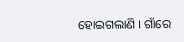ହୋଇଗଲାଣି । ଗାଁରେ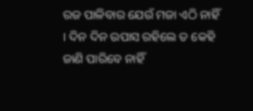ରଜ ପାଳିବାର ଯେଉଁ ମଜା ଏଠି ନାହିଁ । ଦିନ ଦିନ ଉପାସ ରହିଲେ ତ କେହି ଜାଣି ପାରିବେ ନାହିଁ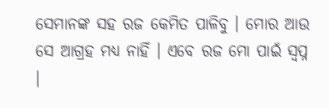ସେମାନଙ୍କ ସହ ରଜ କେମିତ ପାଳିବୁ । ମୋର ଆଉ ସେ ଆଗ୍ରହ ମଧ୍ୟ ନାହିଁ । ଏବେ ରଜ ମୋ ପାଇଁ ସ୍ୱପ୍ନ ।